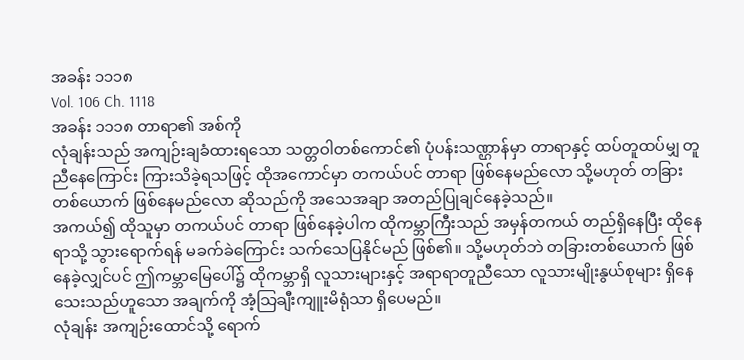အခန်း ၁၁၁၈
Vol. 106 Ch. 1118
အခန်း ၁၁၁၈ တာရာ၏ အစ်ကို
လုံချန်းသည် အကျဉ်းချခံထားရသော သတ္တဝါတစ်ကောင်၏ ပုံပန်းသဏ္ဌာန်မှာ တာရာနှင့် ထပ်တူထပ်မျှ တူညီနေကြောင်း ကြားသိခဲ့ရသဖြင့် ထိုအကောင်မှာ တကယ်ပင် တာရာ ဖြစ်နေမည်လော သို့မဟုတ် တခြားတစ်ယောက် ဖြစ်နေမည်လော ဆိုသည်ကို အသေအချာ အတည်ပြုချင်နေခဲ့သည်။
အကယ်၍ ထိုသူမှာ တကယ်ပင် တာရာ ဖြစ်နေခဲ့ပါက ထိုကမ္ဘာကြီးသည် အမှန်တကယ် တည်ရှိနေပြီး ထိုနေရာသို့ သွားရောက်ရန် မခက်ခဲကြောင်း သက်သေပြနိုင်မည် ဖြစ်၏။ သို့မဟုတ်ဘဲ တခြားတစ်ယောက် ဖြစ်နေခဲ့လျှင်ပင် ဤကမ္ဘာမြေပေါ်၌ ထိုကမ္ဘာရှိ လူသားများနှင့် အရာရာတူညီသော လူသားမျိုးနွယ်စုများ ရှိနေသေးသည်ဟူသော အချက်ကို အံ့သြချီးကျူးမိရုံသာ ရှိပေမည်။
လုံချန်း အကျဉ်းထောင်သို့ ရောက်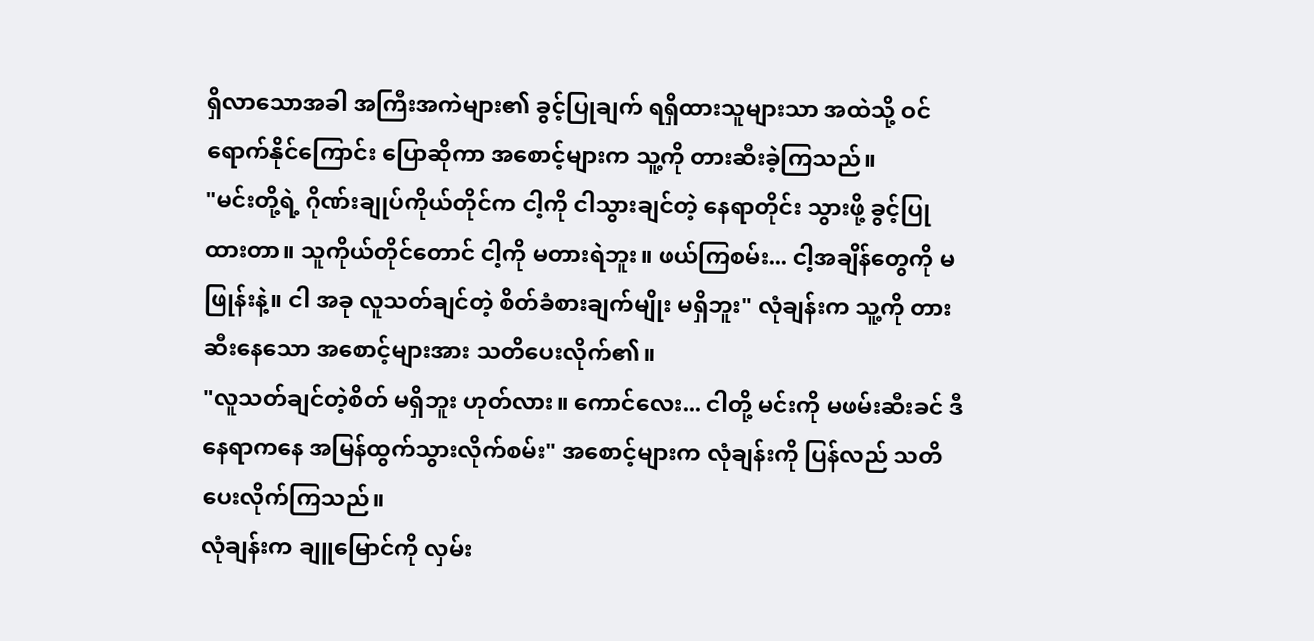ရှိလာသောအခါ အကြီးအကဲများ၏ ခွင့်ပြုချက် ရရှိထားသူများသာ အထဲသို့ ဝင်ရောက်နိုင်ကြောင်း ပြောဆိုကာ အစောင့်များက သူ့ကို တားဆီးခဲ့ကြသည်။
"မင်းတို့ရဲ့ ဂိုဏ်းချုပ်ကိုယ်တိုင်က ငါ့ကို ငါသွားချင်တဲ့ နေရာတိုင်း သွားဖို့ ခွင့်ပြုထားတာ။ သူကိုယ်တိုင်တောင် ငါ့ကို မတားရဲဘူး။ ဖယ်ကြစမ်း... ငါ့အချိန်တွေကို မဖြုန်းနဲ့။ ငါ အခု လူသတ်ချင်တဲ့ စိတ်ခံစားချက်မျိုး မရှိဘူး" လုံချန်းက သူ့ကို တားဆီးနေသော အစောင့်များအား သတိပေးလိုက်၏။
"လူသတ်ချင်တဲ့စိတ် မရှိဘူး ဟုတ်လား။ ကောင်လေး... ငါတို့ မင်းကို မဖမ်းဆီးခင် ဒီနေရာကနေ အမြန်ထွက်သွားလိုက်စမ်း" အစောင့်များက လုံချန်းကို ပြန်လည် သတိပေးလိုက်ကြသည်။
လုံချန်းက ချူမြောင်ကို လှမ်း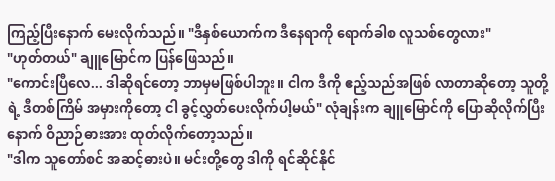ကြည့်ပြီးနောက် မေးလိုက်သည်။ "ဒီနှစ်ယောက်က ဒီနေရာကို ရောက်ခါစ လူသစ်တွေလား"
"ဟုတ်တယ်" ချူမြောင်က ပြန်ဖြေသည်။
"ကောင်းပြီလေ... ဒါဆိုရင်တော့ ဘာမှမဖြစ်ပါဘူး။ ငါက ဒီကို ဧည့်သည်အဖြစ် လာတာဆိုတော့ သူတို့ရဲ့ ဒီတစ်ကြိမ် အမှားကိုတော့ ငါ ခွင့်လွှတ်ပေးလိုက်ပါ့မယ်" လုံချန်းက ချူမြောင်ကို ပြောဆိုလိုက်ပြီးနောက် ဝိညာဉ်ဓားအား ထုတ်လိုက်တော့သည်။
"ဒါက သူတော်စင် အဆင့်ဓားပဲ။ မင်းတို့တွေ ဒါကို ရင်ဆိုင်နိုင်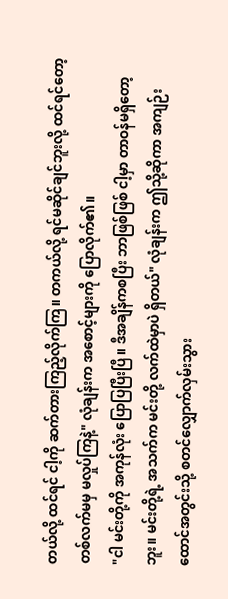တယ်လို့ ထင်ရင် ငါ့ကို ဆက်တားကြည့်လိုက်ကြ။ တကယ်လို့ ရင်မဆိုင်ချင်ဘူးလို့ ထင်ရင်တော့ တစ်လက်မမှ မလှုပ်ကြနဲ့" လုံချန်းက အစောင့်များကို ပြောလိုက်၏။
"ငါ မင်းတို့ကို အကုန်လုံး ပြောပြပြီးပြီ။ ဒီအချိန်ကစပြီး ဘာဖြစ်ဖြစ် ငါ့မှာ တာဝန်မရှိတော့ဘူး။ မင်းတို့ရဲ့ အသက်က မင်းတို့ လက်ထဲမှာပဲ ရှိတယ်" လုံချန်းက ဤသို့ဆိုကာ အကျဉ်းထောင်အတွင်းသို့ စတင်လျှောက်လှမ်းသွား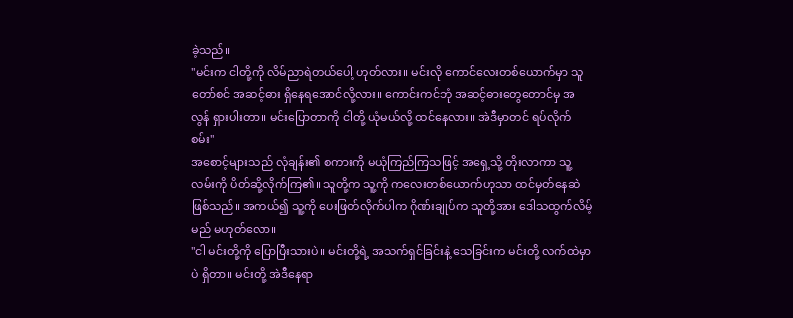ခဲ့သည်။
"မင်းက ငါတို့ကို လိမ်ညာရဲတယ်ပေါ့ ဟုတ်လား။ မင်းလို ကောင်လေးတစ်ယောက်မှာ သူတော်စင် အဆင့်ဓား ရှိနေရအောင်လို့လား။ ကောင်းကင်ဘုံ အဆင့်ဓားတွေတောင်မှ အလွန် ရှားပါးတာ။ မင်းပြောတာကို ငါတို့ ယုံမယ်လို့ ထင်နေလား။ အဲဒီမှာတင် ရပ်လိုက်စမ်း"
အစောင့်များသည် လုံချန်း၏ စကားကို မယုံကြည်ကြသဖြင့် အရှေ့သို့ တိုးလာကာ သူ့လမ်းကို ပိတ်ဆို့လိုက်ကြ၏။ သူတို့က သူ့ကို ကလေးတစ်ယောက်ဟုသာ ထင်မှတ်နေဆဲ ဖြစ်သည်။ အကယ်၍ သူ့ကို ပေးဖြတ်လိုက်ပါက ဂိုဏ်းချုပ်က သူတို့အား ဒေါသထွက်လိမ့်မည် မဟုတ်လော။
"ငါ မင်းတို့ကို ပြောပြီးသားပဲ။ မင်းတို့ရဲ့ အသက်ရှင်ခြင်းနဲ့ သေခြင်းက မင်းတို့ လက်ထဲမှာပဲ ရှိတာ။ မင်းတို့ အဲဒီနေရာ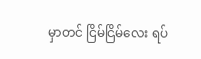မှာတင် ငြိမ်ငြိမ်လေး ရပ်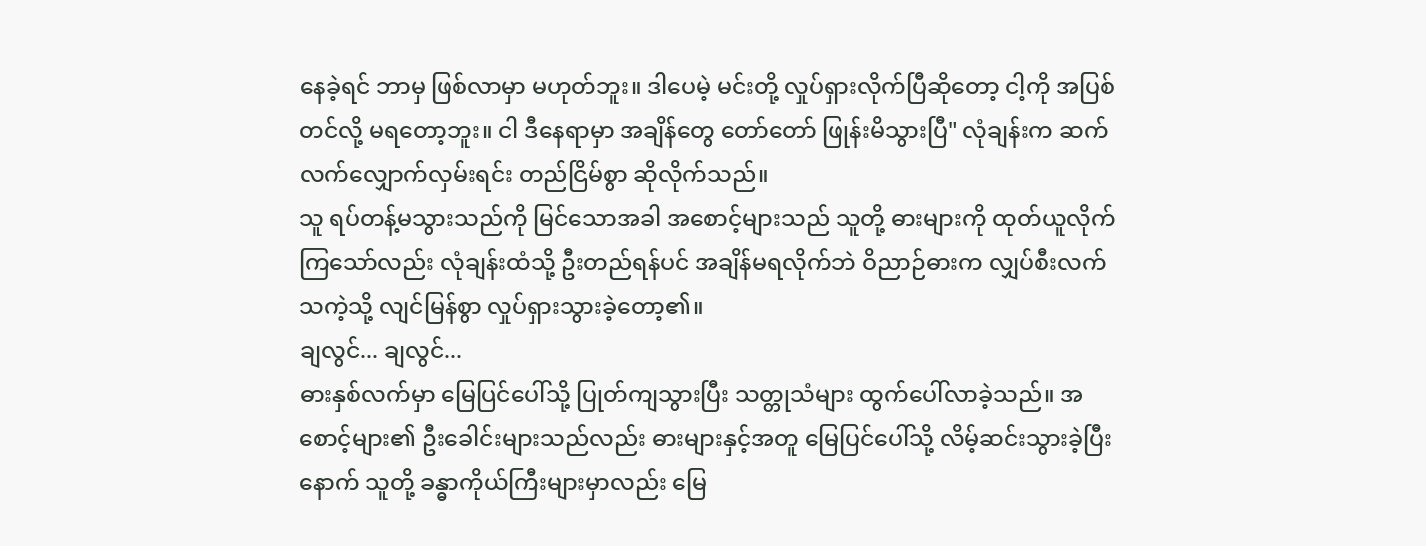နေခဲ့ရင် ဘာမှ ဖြစ်လာမှာ မဟုတ်ဘူး။ ဒါပေမဲ့ မင်းတို့ လှုပ်ရှားလိုက်ပြီဆိုတော့ ငါ့ကို အပြစ်တင်လို့ မရတော့ဘူး။ ငါ ဒီနေရာမှာ အချိန်တွေ တော်တော် ဖြုန်းမိသွားပြီ" လုံချန်းက ဆက်လက်လျှောက်လှမ်းရင်း တည်ငြိမ်စွာ ဆိုလိုက်သည်။
သူ ရပ်တန့်မသွားသည်ကို မြင်သောအခါ အစောင့်များသည် သူတို့ ဓားများကို ထုတ်ယူလိုက်ကြသော်လည်း လုံချန်းထံသို့ ဦးတည်ရန်ပင် အချိန်မရလိုက်ဘဲ ဝိညာဉ်ဓားက လျှပ်စီးလက်သကဲ့သို့ လျင်မြန်စွာ လှုပ်ရှားသွားခဲ့တော့၏။
ချလွင်... ချလွင်...
ဓားနှစ်လက်မှာ မြေပြင်ပေါ်သို့ ပြုတ်ကျသွားပြီး သတ္တုသံများ ထွက်ပေါ်လာခဲ့သည်။ အစောင့်များ၏ ဦးခေါင်းများသည်လည်း ဓားများနှင့်အတူ မြေပြင်ပေါ်သို့ လိမ့်ဆင်းသွားခဲ့ပြီးနောက် သူတို့ ခန္ဓာကိုယ်ကြီးများမှာလည်း မြေ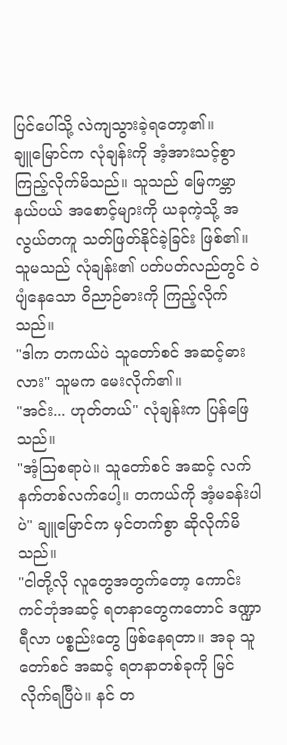ပြင်ပေါ်သို့ လဲကျသွားခဲ့ရတော့၏။
ချူမြောင်က လုံချန်းကို အံ့အားသင့်စွာ ကြည့်လိုက်မိသည်။ သူသည် မြေကမ္ဘာနယ်ပယ် အစောင့်များကို ယခုကဲ့သို့ အလွယ်တကူ သတ်ဖြတ်နိုင်ခဲ့ခြင်း ဖြစ်၏။ သူမသည် လုံချန်း၏ ပတ်ပတ်လည်တွင် ဝဲပျံနေသော ဝိညာဉ်ဓားကို ကြည့်လိုက်သည်။
"ဒါက တကယ်ပဲ သူတော်စင် အဆင့်ဓားလား" သူမက မေးလိုက်၏။
"အင်း... ဟုတ်တယ်" လုံချန်းက ပြန်ဖြေသည်။
"အံ့သြစရာပဲ။ သူတော်စင် အဆင့် လက်နက်တစ်လက်ပေါ့။ တကယ်ကို အံ့မခန်းပါပဲ" ချူမြောင်က မှင်တက်စွာ ဆိုလိုက်မိသည်။
"ငါတို့လို လူတွေအတွက်တော့ ကောင်းကင်ဘုံအဆင့် ရတနာတွေကတောင် ဒဏ္ဍာရီလာ ပစ္စည်းတွေ ဖြစ်နေရတာ။ အခု သူတော်စင် အဆင့် ရတနာတစ်ခုကို မြင်လိုက်ရပြီပဲ။ နင် တ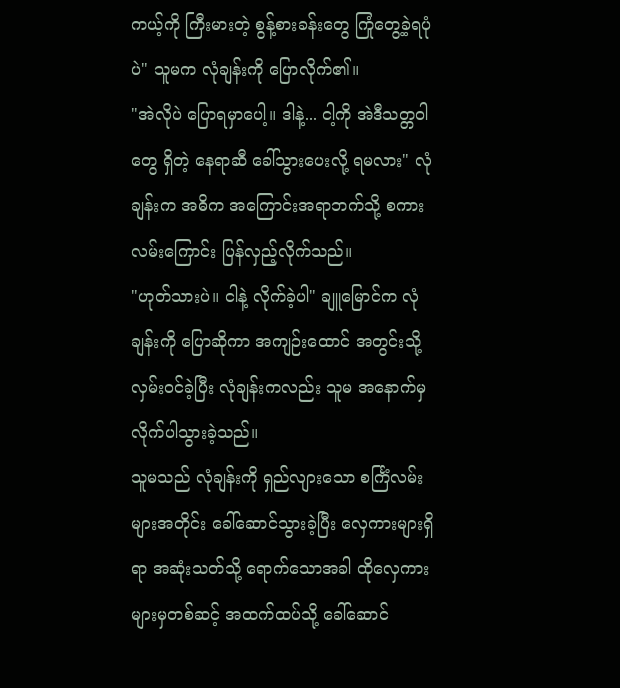ကယ့်ကို ကြီးမားတဲ့ စွန့်စားခန်းတွေ ကြုံတွေ့ခဲ့ရပုံပဲ" သူမက လုံချန်းကို ပြောလိုက်၏။
"အဲလိုပဲ ပြောရမှာပေါ့။ ဒါနဲ့... ငါ့ကို အဲဒီသတ္တဝါတွေ ရှိတဲ့ နေရာဆီ ခေါ်သွားပေးလို့ ရမလား" လုံချန်းက အဓိက အကြောင်းအရာဘက်သို့ စကားလမ်းကြောင်း ပြန်လှည့်လိုက်သည်။
"ဟုတ်သားပဲ။ ငါနဲ့ လိုက်ခဲ့ပါ" ချူမြောင်က လုံချန်းကို ပြောဆိုကာ အကျဉ်းထောင် အတွင်းသို့ လှမ်းဝင်ခဲ့ပြီး လုံချန်းကလည်း သူမ အနောက်မှ လိုက်ပါသွားခဲ့သည်။
သူမသည် လုံချန်းကို ရှည်လျားသော စင်္ကြံလမ်းများအတိုင်း ခေါ်ဆောင်သွားခဲ့ပြီး လှေကားများရှိရာ အဆုံးသတ်သို့ ရောက်သောအခါ ထိုလှေကားများမှတစ်ဆင့် အထက်ထပ်သို့ ခေါ်ဆောင်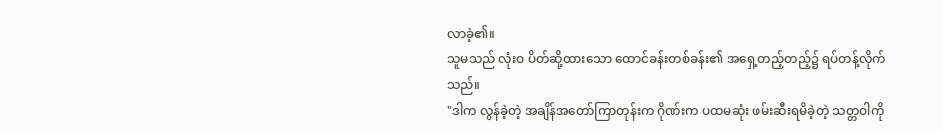လာခဲ့၏။
သူမသည် လုံးဝ ပိတ်ဆို့ထားသော ထောင်ခန်းတစ်ခန်း၏ အရှေ့တည့်တည့်၌ ရပ်တန့်လိုက်သည်။
"ဒါက လွန်ခဲ့တဲ့ အချိန်အတော်ကြာတုန်းက ဂိုဏ်းက ပထမဆုံး ဖမ်းဆီးရမိခဲ့တဲ့ သတ္တဝါကို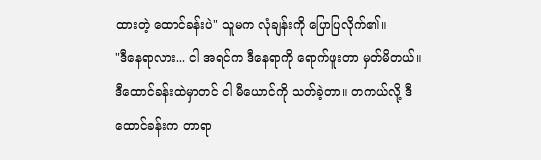ထားတဲ့ ထောင်ခန်းပဲ" သူမက လုံချန်းကို ပြောပြလိုက်၏။
"ဒီနေရာလား... ငါ အရင်က ဒီနေရာကို ရောက်ဖူးတာ မှတ်မိတယ်။ ဒီထောင်ခန်းထဲမှာတင် ငါ မီယောင်ကို သတ်ခဲ့တာ။ တကယ်လို့ ဒီထောင်ခန်းက တာရာ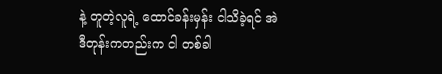နဲ့ တူတဲ့လူရဲ့ ထောင်ခန်းမှန်း ငါသိခဲ့ရင် အဲဒီတုန်းကတည်းက ငါ တစ်ခါ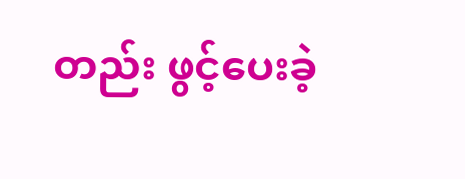တည်း ဖွင့်ပေးခဲ့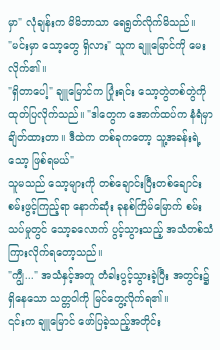မှာ" လုံချန်းက မိမိဘာသာ ရေရွတ်လိုက်မိသည်။
"မင်းမှာ သော့တွေ ရှိလား" သူက ချူမြောင်ကို မေးလိုက်၏။
"ရှိတာပေါ့" ချူမြောင်က ပြုံးရင်း သော့တွဲတစ်တွဲကို ထုတ်ပြလိုက်သည်။ "ဒါတွေက အောက်ထပ်က နံရံမှာ ချိတ်ထားတာ။ ဒီထဲက တစ်ခုကတော့ သူ့အခန်းရဲ့ သော့ ဖြစ်ရမယ်"
သူမသည် သော့များကို တစ်ချောင်းပြီးတစ်ချောင်း စမ်းဖွင့်ကြည့်ရာ နောက်ဆုံး ခုနစ်ကြိမ်မြောက် စမ်းသပ်မှုတွင် သော့ခလောက် ပွင့်သွားသည့် အသံတစ်သံ ကြားလိုက်ရတော့သည်။
"ကျွီ..." အသံနှင့်အတူ တံခါးပွင့်သွားခဲ့ပြီး အတွင်း၌ ရှိနေသော သတ္တဝါကို မြင်တွေ့လိုက်ရ၏။
၎င်းက ချူမြောင် ဖော်ပြခဲ့သည့်အတိုင်း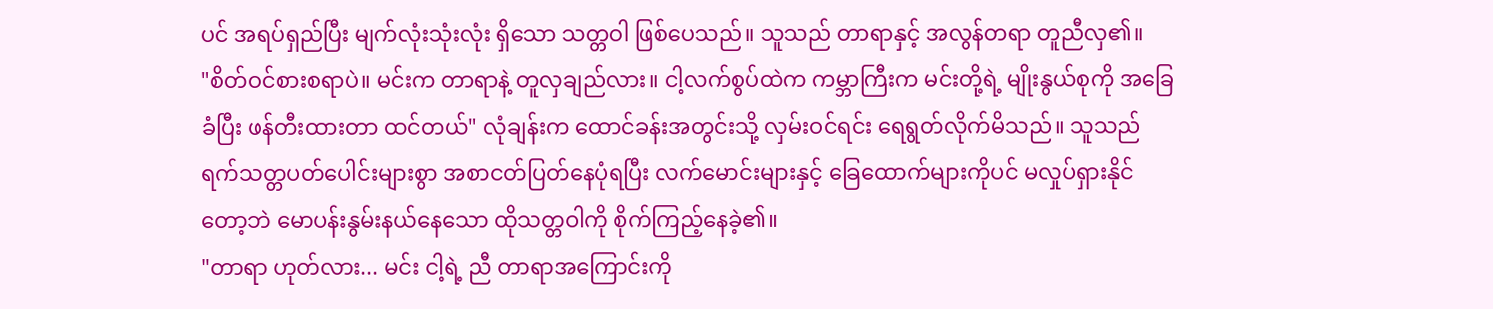ပင် အရပ်ရှည်ပြီး မျက်လုံးသုံးလုံး ရှိသော သတ္တဝါ ဖြစ်ပေသည်။ သူသည် တာရာနှင့် အလွန်တရာ တူညီလှ၏။
"စိတ်ဝင်စားစရာပဲ။ မင်းက တာရာနဲ့ တူလှချည်လား။ ငါ့လက်စွပ်ထဲက ကမ္ဘာကြီးက မင်းတို့ရဲ့ မျိုးနွယ်စုကို အခြေခံပြီး ဖန်တီးထားတာ ထင်တယ်" လုံချန်းက ထောင်ခန်းအတွင်းသို့ လှမ်းဝင်ရင်း ရေရွတ်လိုက်မိသည်။ သူသည် ရက်သတ္တပတ်ပေါင်းများစွာ အစာငတ်ပြတ်နေပုံရပြီး လက်မောင်းများနှင့် ခြေထောက်များကိုပင် မလှုပ်ရှားနိုင်တော့ဘဲ မောပန်းနွမ်းနယ်နေသော ထိုသတ္တဝါကို စိုက်ကြည့်နေခဲ့၏။
"တာရာ ဟုတ်လား... မင်း ငါ့ရဲ့ ညီ တာရာအကြောင်းကို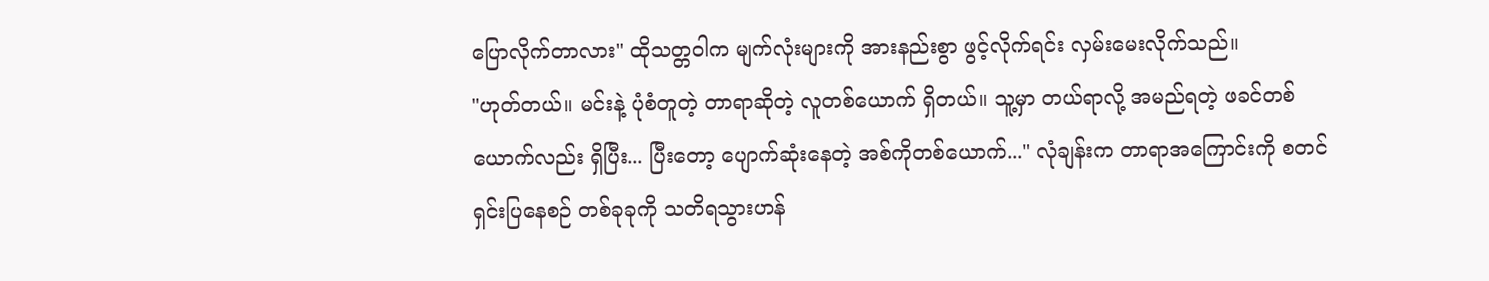ပြောလိုက်တာလား" ထိုသတ္တဝါက မျက်လုံးများကို အားနည်းစွာ ဖွင့်လိုက်ရင်း လှမ်းမေးလိုက်သည်။
"ဟုတ်တယ်။ မင်းနဲ့ ပုံစံတူတဲ့ တာရာဆိုတဲ့ လူတစ်ယောက် ရှိတယ်။ သူ့မှာ တယ်ရာလို့ အမည်ရတဲ့ ဖခင်တစ်ယောက်လည်း ရှိပြီး... ပြီးတော့ ပျောက်ဆုံးနေတဲ့ အစ်ကိုတစ်ယောက်..." လုံချန်းက တာရာအကြောင်းကို စတင်ရှင်းပြနေစဉ် တစ်ခုခုကို သတိရသွားဟန်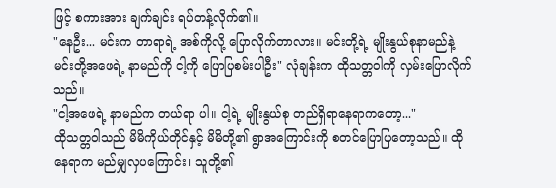ဖြင့် စကားအား ချက်ချင်း ရပ်တန့်လိုက်၏။
"နေဦး... မင်းက တာရာရဲ့ အစ်ကိုလို့ ပြောလိုက်တာလား။ မင်းတို့ရဲ့ မျိုးနွယ်စုနာမည်နဲ့ မင်းတို့အဖေရဲ့ နာမည်ကို ငါ့ကို ပြောပြစမ်းပါဦး" လုံချန်းက ထိုသတ္တဝါကို လှမ်းပြောလိုက်သည်။
"ငါ့အဖေရဲ့ နာမည်က တယ်ရာ ပါ။ ငါ့ရဲ့ မျိုးနွယ်စု တည်ရှိရာနေရာကတော့..."
ထိုသတ္တဝါသည် မိမိကိုယ်တိုင်နှင့် မိမိတို့၏ ရွာအကြောင်းကို စတင်ပြောပြတော့သည်။ ထိုနေရာက မည်မျှလှပကြောင်း၊ သူတို့၏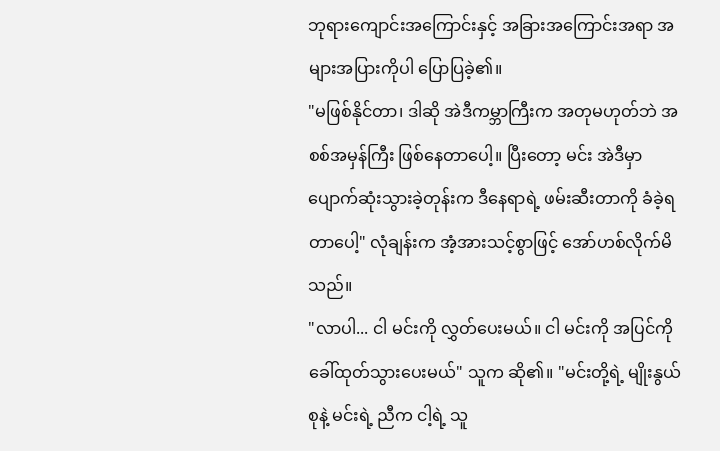ဘုရားကျောင်းအကြောင်းနှင့် အခြားအကြောင်းအရာ အများအပြားကိုပါ ပြောပြခဲ့၏။
"မဖြစ်နိုင်တာ၊ ဒါဆို အဲဒီကမ္ဘာကြီးက အတုမဟုတ်ဘဲ အစစ်အမှန်ကြီး ဖြစ်နေတာပေါ့။ ပြီးတော့ မင်း အဲဒီမှာ ပျောက်ဆုံးသွားခဲ့တုန်းက ဒီနေရာရဲ့ ဖမ်းဆီးတာကို ခံခဲ့ရတာပေါ့" လုံချန်းက အံ့အားသင့်စွာဖြင့် အော်ဟစ်လိုက်မိသည်။
"လာပါ... ငါ မင်းကို လွှတ်ပေးမယ်။ ငါ မင်းကို အပြင်ကို ခေါ်ထုတ်သွားပေးမယ်" သူက ဆို၏။ "မင်းတို့ရဲ့ မျိုးနွယ်စုနဲ့ မင်းရဲ့ ညီက ငါ့ရဲ့ သူ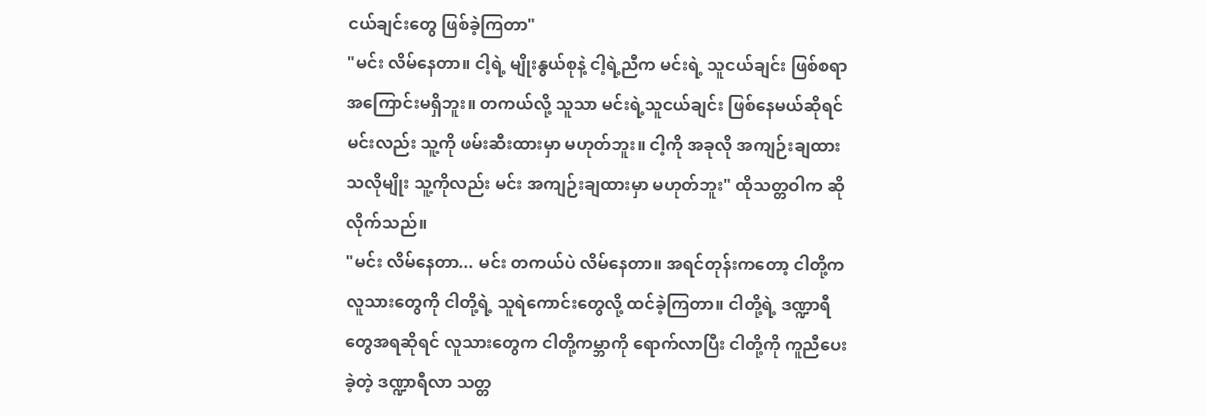ငယ်ချင်းတွေ ဖြစ်ခဲ့ကြတာ"
"မင်း လိမ်နေတာ။ ငါ့ရဲ့ မျိုးနွယ်စုနဲ့ ငါ့ရဲ့ညီက မင်းရဲ့ သူငယ်ချင်း ဖြစ်စရာ အကြောင်းမရှိဘူး။ တကယ်လို့ သူသာ မင်းရဲ့သူငယ်ချင်း ဖြစ်နေမယ်ဆိုရင် မင်းလည်း သူ့ကို ဖမ်းဆီးထားမှာ မဟုတ်ဘူး။ ငါ့ကို အခုလို အကျဉ်းချထားသလိုမျိုး သူ့ကိုလည်း မင်း အကျဉ်းချထားမှာ မဟုတ်ဘူး" ထိုသတ္တဝါက ဆိုလိုက်သည်။
"မင်း လိမ်နေတာ... မင်း တကယ်ပဲ လိမ်နေတာ။ အရင်တုန်းကတော့ ငါတို့က လူသားတွေကို ငါတို့ရဲ့ သူရဲကောင်းတွေလို့ ထင်ခဲ့ကြတာ။ ငါတို့ရဲ့ ဒဏ္ဍာရီတွေအရဆိုရင် လူသားတွေက ငါတို့ကမ္ဘာကို ရောက်လာပြီး ငါတို့ကို ကူညီပေးခဲ့တဲ့ ဒဏ္ဍာရီလာ သတ္တ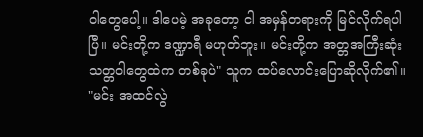ဝါတွေပေါ့။ ဒါပေမဲ့ အခုတော့ ငါ အမှန်တရားကို မြင်လိုက်ရပါပြီ။ မင်းတို့က ဒဏ္ဍာရီ မဟုတ်ဘူး။ မင်းတို့က အတ္တအကြီးဆုံး သတ္တဝါတွေထဲက တစ်ခုပဲ" သူက ထပ်လောင်းပြောဆိုလိုက်၏။
"မင်း အထင်လွဲ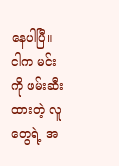နေပါပြီ။ ငါက မင်းကို ဖမ်းဆီးထားတဲ့ လူတွေရဲ့ အ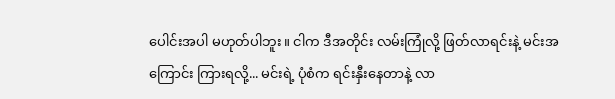ပေါင်းအပါ မဟုတ်ပါဘူး။ ငါက ဒီအတိုင်း လမ်းကြုံလို့ ဖြတ်လာရင်းနဲ့ မင်းအကြောင်း ကြားရလို့... မင်းရဲ့ ပုံစံက ရင်းနှီးနေတာနဲ့ လာ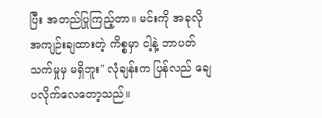ပြီး အတည်ပြုကြည့်တာ။ မင်းကို အခုလို အကျဉ်းချထားတဲ့ ကိစ္စမှာ ငါ့နဲ့ ဘာပတ်သက်မှုမှ မရှိဘူး" လုံချန်းက ပြန်လည် ချေပလိုက်လေတော့သည်။